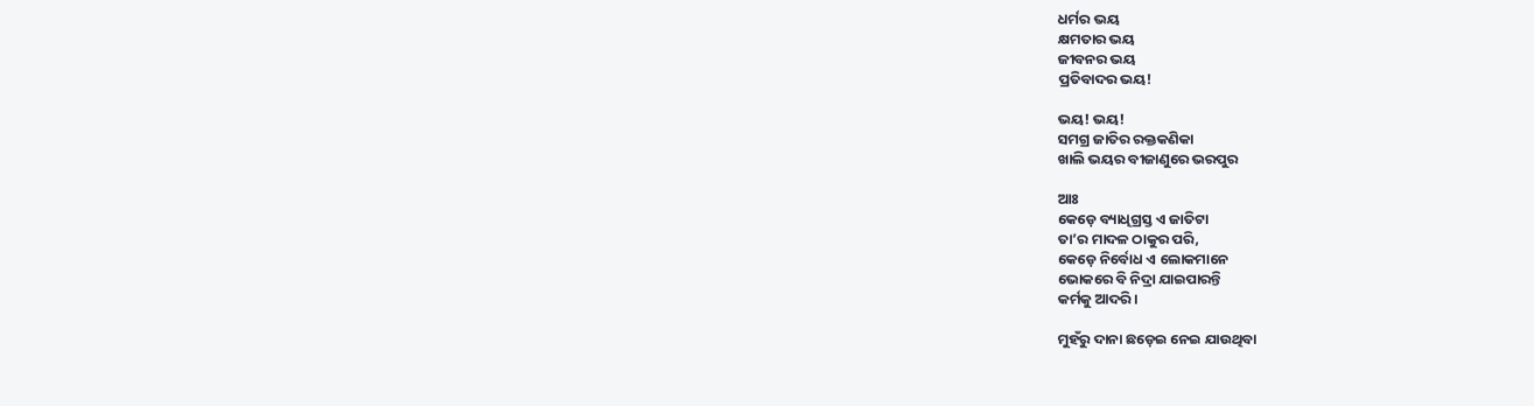ଧର୍ମର ଭୟ
କ୍ଷମତାର ଭୟ
ଜୀବନର ଭୟ
ପ୍ରତିବାଦର ଭୟ!

ଭୟ! ଭୟ!
ସମଗ୍ର ଜାତିର ରକ୍ତକଣିକା
ଖାଲି ଭୟର ବୀଜାଣୁରେ ଭରପୁର

ଆଃ
କେଡ଼େ ବ୍ୟାଧିଗ୍ରସ୍ତ ଏ ଜାତିଟା
ତା’ର ମାଦଳ ଠାକୁର ପରି,
କେଡ଼େ ନିର୍ବୋଧ ଏ ଲୋକମାନେ
ଭୋକରେ ବି ନିଦ୍ରା ଯାଇପାରନ୍ତି
କର୍ମକୁ ଆଦରି।

ମୁହଁରୁ ଦାନା ଛଡ଼େଇ ନେଇ ଯାଉଥିବା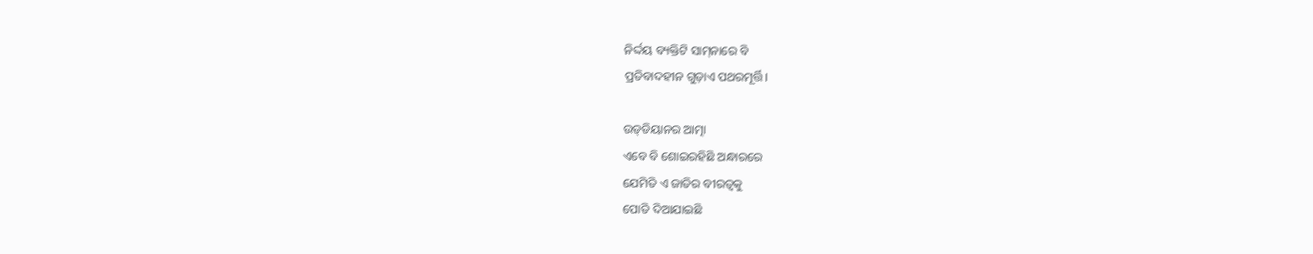ନିର୍ଦ୍ଦୟ ବ୍ୟକ୍ତିଟି ସାମ୍‌ନାରେ ବି
ପ୍ରତିବାଦହୀନ ଗୁଡ଼ାଏ ପଥରମୂର୍ତ୍ତି।

ଉଡ୍‌ଡିୟାନର ଆତ୍ମା
ଏବେ ବି ଶୋଇରହିଛି ଅନ୍ଧାରରେ
ଯେମିତି ଏ ଜାତିର ବୀରତ୍ୱକୁ
ପୋତି ଦିଆଯାଇଛି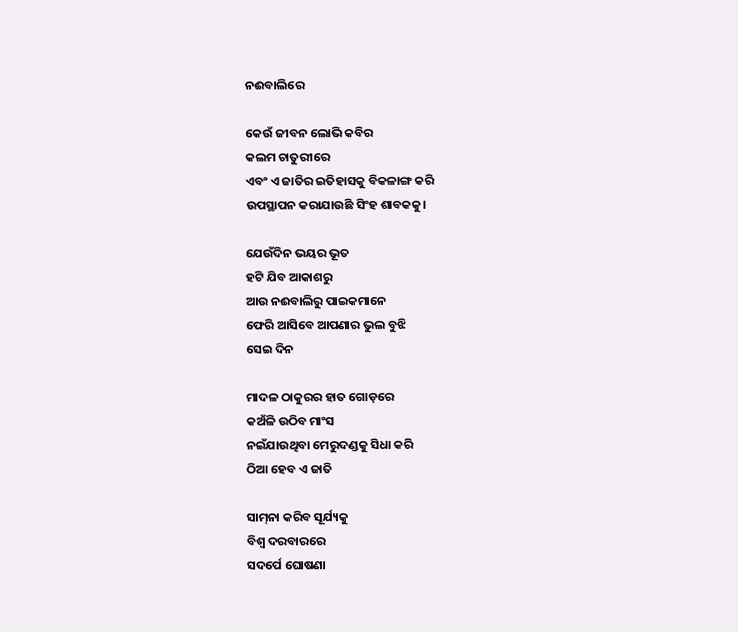ନଈବାଲିରେ

କେଉଁ ଜୀବନ ଲୋଭି କବିର
କଲମ ଚାତୁରୀରେ
ଏବଂ ଏ ଜାତିର ଇତିହାସକୁ ବିକଳାଙ୍ଗ କରି
ଉପସ୍ଥାପନ କରାଯାଉଛି ସିଂହ ଶାବକକୁ।

ଯେଉଁଦିନ ଭୟର ଭୂତ
ହଟି ଯିବ ଆକାଶରୁ
ଆଉ ନଈବାଲିରୁ ପାଇକମାନେ
ଫେରି ଆସିବେ ଆପଣାର ଭୁଲ ବୁଝି
ସେଇ ଦିନ

ମାଦଳ ଠାକୁରର ହାତ ଗୋଡ଼ରେ
କଅଁଳି ଉଠିବ ମାଂସ
ନଇଁଯାଉଥିବା ମେରୁଦଣ୍ଡକୁ ସିଧା କରି
ଠିଆ ହେବ ଏ ଜାତି

ସାମ୍‌ନା କରିବ ସୂର୍ଯ୍ୟକୁ
ବିଶ୍ୱ ଦରବାରରେ
ସଦର୍ପେ ଘୋଷଣା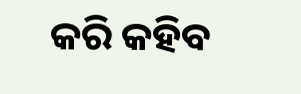କରି କହିବ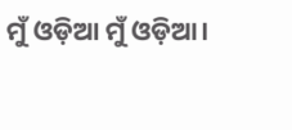ମୁଁ ଓଡ଼ିଆ ମୁଁ ଓଡ଼ିଆ।